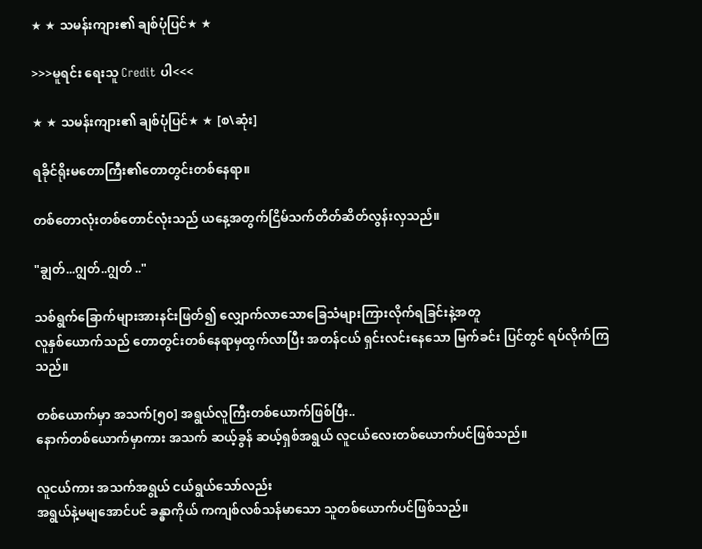★ ★ သမန်းကျား၏ ချစ်ပုံပြင်★ ★

>>>မူရင်း ရေးသူ Credit ပါ<<<

★ ★ သမန်းကျား၏ ချစ်ပုံပြင်★ ★ [စ\ဆုံး]

ရခိုင်ရိုးမတောကြီး၏တောတွင်းတစ်နေရာ။

တစ်တောလုံးတစ်တောင်လုံးသည် ယနေ့အတွက်ငြိမ်သက်တိတ်ဆိတ်လွန်းလှသည်။

"ချွတ်...ဂျွတ်..ဂျွတ် .."

သစ်ရွက်ခြောက်များအားနင်းဖြတ်၍ လျှောက်လာသောခြေသံများကြားလိုက်ရခြင်းနဲ့အတူ
လူနှစ်ယောက်သည် တောတွင်းတစ်နေရာမှထွက်လာပြီး အတန်ငယ် ရှင်းလင်းနေသော မြက်ခင်း ပြင်တွင် ရပ်လိုက်ကြသည်။

တစ်ယောက်မှာ အသက်[၅၀] အရွယ်လူကြီးတစ်ယောက်ဖြစ်ပြီး..
နောက်တစ်ယောက်မှာကား အသက် ဆယ့်ခွန် ဆယ့်ရှစ်အရွယ် လူငယ်လေးတစ်ယောက်ပင်ဖြစ်သည်။

လူငယ်ကား အသက်အရွယ် ငယ်ရွယ်သော်လည်း
အရွယ်နဲ့မမျအောင်ပင် ခန္ဓာကိုယ် ကကျစ်လစ်သန်မာသော သူတစ်ယောက်ပင်ဖြစ်သည်။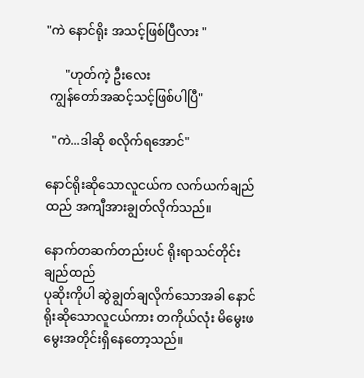"ကဲ နောင်ရိုး အသင့်ဖြစ်ပြီလား "

      "ဟုတ်ကဲ့ ဦးလေး
 ကျွန်တော်အဆင့်သင့်ဖြစ်ပါပြီ"

  "ကဲ...ဒါဆို စလိုက်ရအောင်"

နောင်ရိုးဆိုသောလူငယ်က လက်ယက်ချည်ထည် အကျီအားချွတ်လိုက်သည်။

နောက်တဆက်တည်းပင် ရိုးရာသင်တိုင်း ချည်ထည်
ပုဆိုးကိုပါ ဆွဲချွတ်ချလိုက်သောအခါ နောင်ရိုးဆိုသောလူငယ်ကား တကိုယ်လုံး မိမွေးဖမွေးအတိုင်းရှိနေတော့သည်။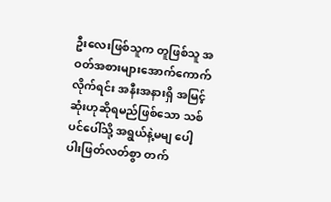ဦးလေးဖြစ်သူက တူဖြစ်သူ အဝတ်အစားများအောက်ကောက်လိုက်ရင်း အနီးအနားရှိ အမြင့်ဆုံးဟုဆိုရမည်ဖြစ်သော သစ်ပင်ပေါ်သို့ အရွယ်နဲ့မမျ ပေါ့ပါးဖြတ်လတ်စွာ တက်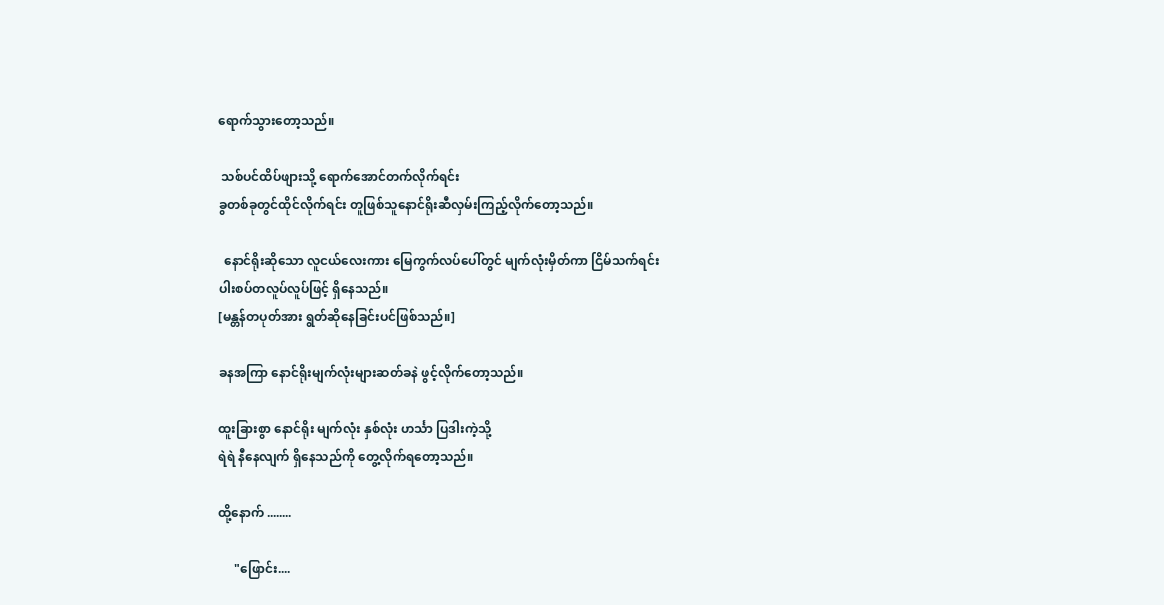ရောက်သွားတော့သည်။

 သစ်ပင်ထိပ်ဖျားသို့ ရောက်အောင်တက်လိုက်ရင်း
ခွတစ်ခုတွင်ထိုင်လိုက်ရင်း တူဖြစ်သူနောင်ရိုးဆီလှမ်းကြည့်လိုက်တော့သည်။

  နောင်ရိုးဆိုသော လူငယ်လေးကား မြေကွက်လပ်ပေါ်တွင် မျက်လုံးမှိတ်ကာ ငြိမ်သက်ရင်း
ပါးစပ်တလူပ်လူပ်ဖြင့် ရှိနေသည်။
[မန္တန်တပုတ်အား ရွတ်ဆိုနေခြင်းပင်ဖြစ်သည်။]

ခနအကြာ နောင်ရိုးမျက်လုံးများဆတ်ခနဲ ဖွင့်လိုက်တော့သည်။

ထူးခြားစွာ နောင်ရိုး မျက်လုံး နှစ်လုံး ဟင်္သာ ပြဒါးကဲ့သို့
ရဲရဲ နီနေလျက် ရှိနေသည်ကို တွေ့လိုက်ရတော့သည်။

ထို့နောက် ........

     "ဖြောင်း....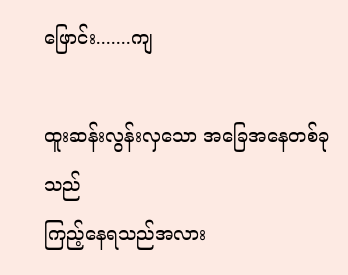ဖြောင်း.......ကျ

ထူးဆန်းလွန်းလှသော အခြေအနေတစ်ခုသည်
ကြည့်နေရသည်အလား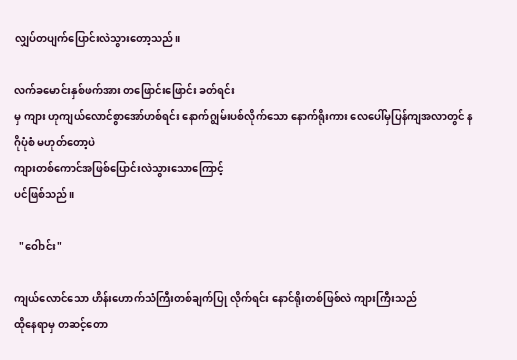လျှပ်တပျက်ပြောင်းလဲသွားတော့သည်။

လက်ခမောင်းနှစ်ဖက်အား တဖြောင်းဖြောင်း ခတ်ရင်း
မှ ကျား ဟုကျယ်လောင်စွာအော်ဟစ်ရင်း နောက်ဂျွမ်းပစ်လိုက်သော နောက်ရိုးကား လေပေါ်မှပြန်ကျအလာတွင် နဂိုပုံစံ မဟုတ်တော့ပဲ
ကျားတစ်ကောင်အဖြစ်ပြောင်းလဲသွားသောကြောင့်
ပင်ဖြစ်သည်။

  "ဝေါာင်း"

ကျယ်လောင်သော ဟိန်းဟောက်သံကြီးတစ်ချက်ပြု လိုက်ရင်း နောင်ရိုးတစ်ဖြစ်လဲ ကျားကြီးသည်
ထိုနေရာမှ တဆင့်တော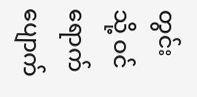တွင်းသို့ ဝင်ရောက်ပျောက်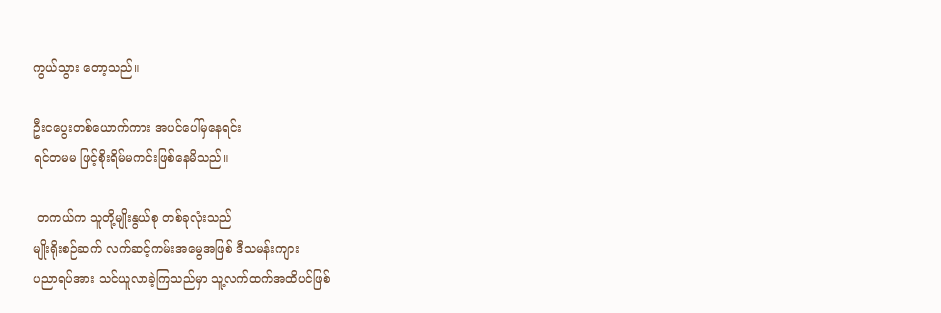ကွယ်သွား တော့သည်။

ဦးငပွေးတစ်ယောက်ကား အပင်ပေါ်မှနေရင်း
ရင်တမမ ဖြင့်စိုးရိမ်မကင်းဖြစ်နေမိသည်။

 တကယ်က သူတို့မျိုးနွယ်စု တစ်ခုလုံးသည်
မျိုးရိုးစဉ်ဆက် လက်ဆင့်ကမ်းအမွေအဖြစ် ဒီသမန်းကျား
ပညာရပ်အား သင်ယူလာခဲ့ကြသည်မှာ သူ့လက်ထက်အထိပင်ဖြစ်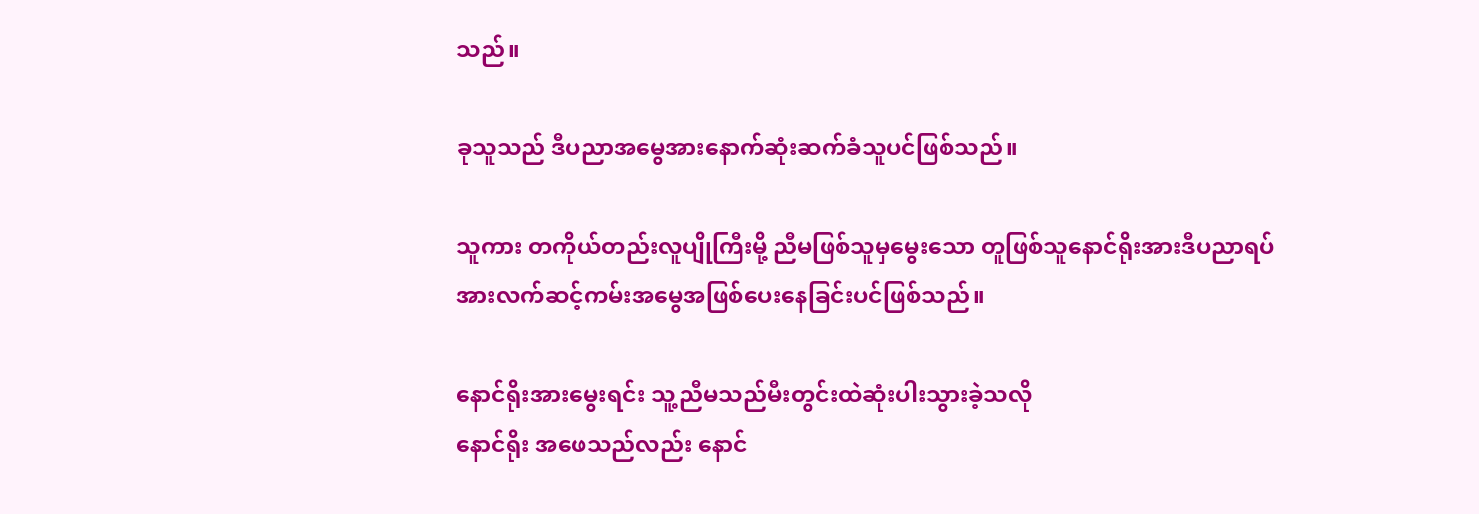သည်။

ခုသူသည် ဒီပညာအမွေအားနောက်ဆုံးဆက်ခံသူပင်ဖြစ်သည်။

သူကား တကိုယ်တည်းလူပျိုကြီးမို့ ညီမဖြစ်သူမှမွေးသော တူဖြစ်သူနောင်ရိုးအားဒီပညာရပ်အားလက်ဆင့်ကမ်းအမွေအဖြစ်ပေးနေခြင်းပင်ဖြစ်သည်။

နောင်ရိုးအားမွေးရင်း သူ့ညီမသည်မီးတွင်းထဲဆုံးပါးသွားခဲ့သလို
နောင်ရိုး အဖေသည်လည်း နောင်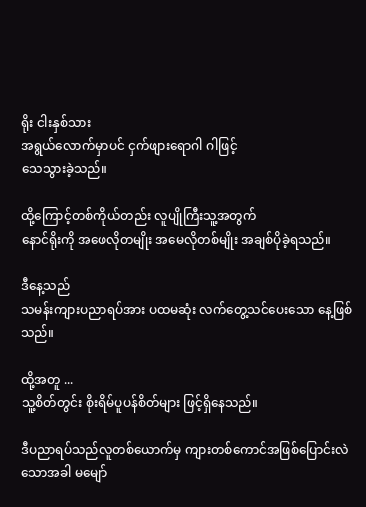ရိုး ငါးနှစ်သား
အရွယ်လောက်မှာပင် ငှက်ဖျားရောဂါ ဂါဖြင့်
သေသွားခဲ့သည်။

ထို့ကြောင့်တစ်ကိုယ်တည်း လူပျိုကြီးသူ့အတွက်
နောင်ရိုးကို အဖေလိုတမျိုး အမေလိုတစ်မျိုး အချစ်ပိုခဲ့ရသည်။

ဒီနေ့သည်
သမန်းကျားပညာရပ်အား ပထမဆုံး လက်တွေ့သင်ပေးသော နေ့ဖြစ်သည်။

ထို့အတူ ...
သူ့စိတ်တွင်း စိုးရိမ်ပူပန်စိတ်များ ဖြင့်ရှိနေသည်။

ဒီပညာရပ်သည်လူတစ်ယောက်မှ ကျားတစ်ကောင်အဖြစ်ပြောင်းလဲသောအခါ မမျော်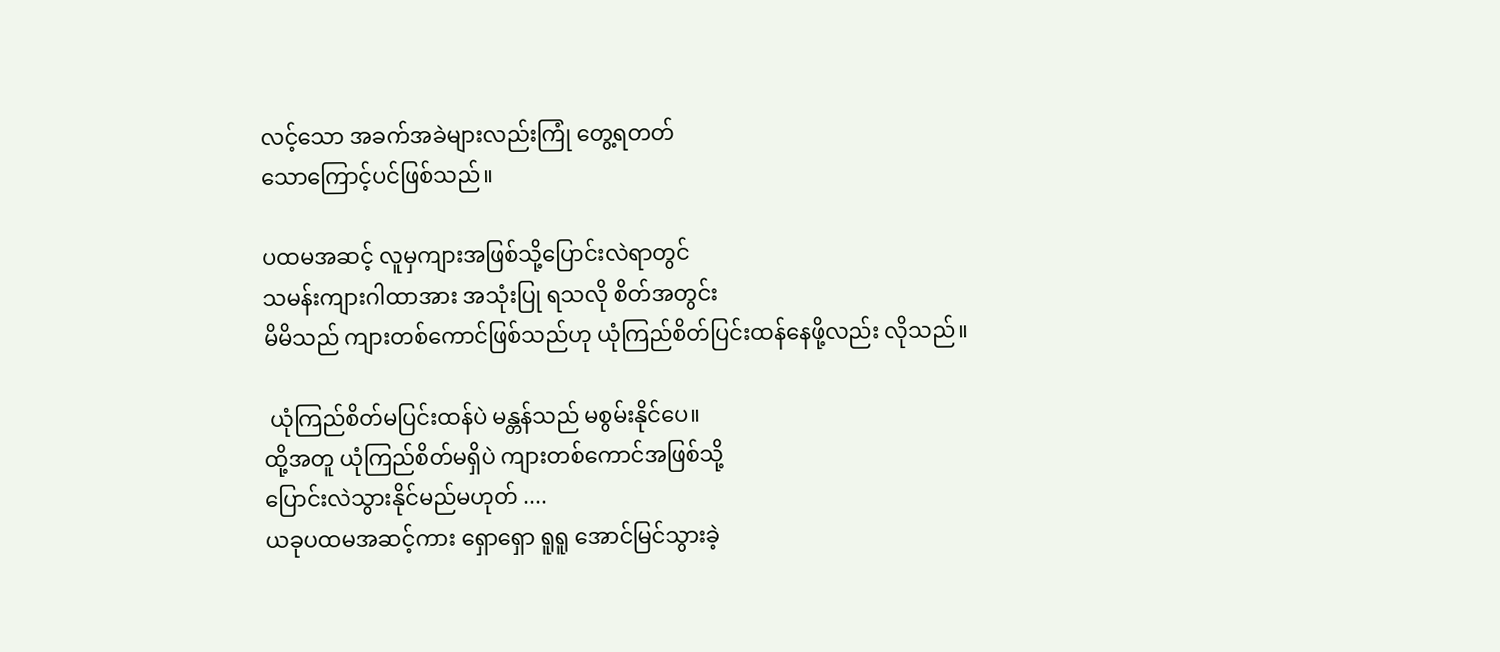လင့်သော အခက်အခဲများလည်းကြုံ တွေ့ရတတ်
သောကြောင့်ပင်ဖြစ်သည်။

ပထမအဆင့် လူမှကျားအဖြစ်သို့ပြောင်းလဲရာတွင်
သမန်းကျားဂါထာအား အသုံးပြု ရသလို စိတ်အတွင်း
မိမိသည် ကျားတစ်ကောင်ဖြစ်သည်ဟု ယုံကြည်စိတ်ပြင်းထန်နေဖို့လည်း လိုသည်။

 ယုံကြည်စိတ်မပြင်းထန်ပဲ မန္တန်သည် မစွမ်းနိုင်ပေ။
ထို့အတူ ယုံကြည်စိတ်မရှိပဲ ကျားတစ်ကောင်အဖြစ်သို့
ပြောင်းလဲသွားနိုင်မည်မဟုတ် ....
ယခုပထမအဆင့်ကား ရှောရှော ရူရူ အောင်မြင်သွားခဲ့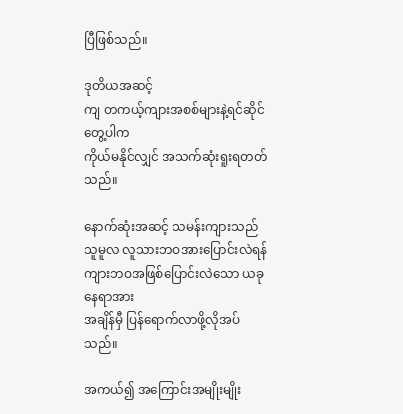ပြီဖြစ်သည်။

ဒုတိယအဆင့်
ကျ တကယ့်ကျားအစစ်များနဲ့ရင်ဆိုင်တွေ့ပါက
ကိုယ်မနိုင်လျှင် အသက်ဆုံးရူးရတတ်သည်။

နောက်ဆုံးအဆင့် သမန်းကျားသည် သူမူလ လူသားဘဝအားပြောင်းလဲရန် ကျားဘဝအဖြစ်ပြောင်းလဲသော ယခုနေရာအား
အချိန်မှီ ပြန်ရောက်လာဖို့လိုအပ်သည်။

အကယ်၍ အကြောင်းအမျိုးမျိုး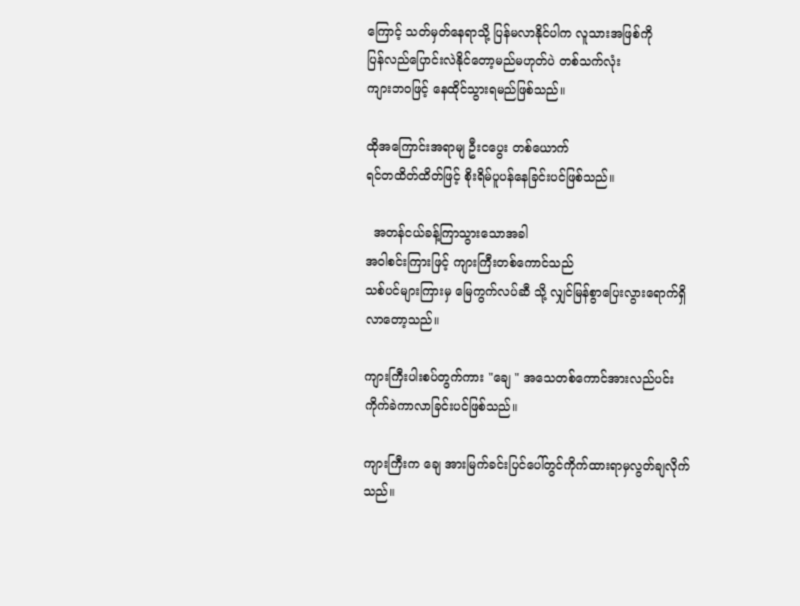ကြောင့် သတ်မှတ်နေရာသို့ ပြန်မလာနိုင်ပါက လူသားအဖြစ်ကို
ပြန်လည်ပြောင်းလဲနိုင်တော့မည်မဟုတ်ပဲ တစ်သက်လုံး
ကျားဘဝဖြင့် နေထိုင်သွားရမည်ဖြစ်သည်။

ထိုအကြောင်းအရာမျ ဦးငပွေး တစ်ယောက်
ရင်တထိတ်ထိတ်ဖြင့် စိုးရိမ်ပူပန်နေခြင်းပင်ဖြစ်သည်။

  အတန်ငယ်ခန့်ကြာသွားသောအခါ
အဝါစင်းကြားဖြင့် ကျားကြီးတစ်ကောင်သည်
သစ်ပင်များကြားမှ မြေကွက်လပ်ဆီ သို့ လျှင်မြန်စွာပြေးလွားရောက်ရှိလာတော့သည်။

ကျားကြီးပါးစပ်တွက်ကား "ချေ " အသေတစ်ကောင်အားလည်ပင်းကိုက်ခဲကာလာခြင်းပင်ဖြစ်သည်။

ကျားကြီးက ချေ အားမြက်ခင်းပြင်ပေါ်တွင်ကိုက်ထားရာမှလွတ်ချလိုက်သည်။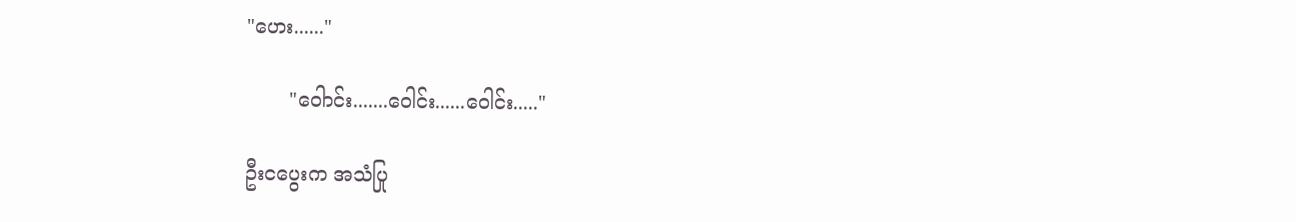"ဟေး......"

       "ဝေါာင်း.......ဝေါင်း......ဝေါင်း....."

ဦးငပွေးက အသံပြု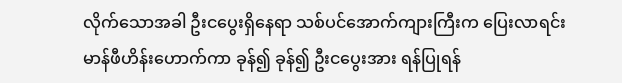လိုက်သောအခါ ဦးငပွေးရှိနေရာ သစ်ပင်အောက်ကျားကြီးက ပြေးလာရင်း မာန်ဖီဟိန်းဟောက်ကာ ခုန်၍ ခုန်၍ ဦးငပွေးအား ရန်ပြုရန်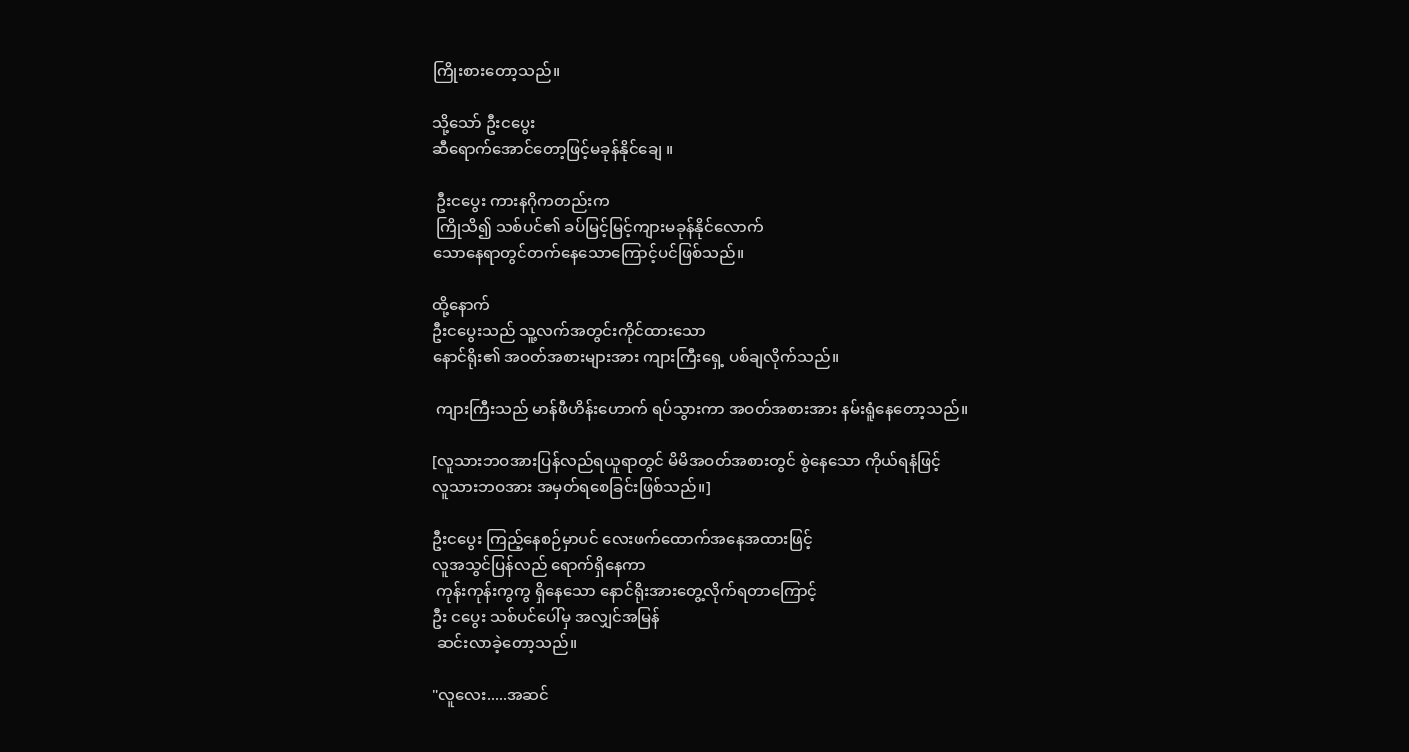ကြိုးစားတော့သည်။

သို့သော် ဦးငပွေး
ဆီရောက်အောင်တော့ဖြင့်မခုန်နိုင်ချေ ။

 ဦးငပွေး ကားနဂိုကတည်းက
 ကြိုသိ၍ သစ်ပင်၏ ခပ်မြင့်မြင့်ကျားမခုန်နိုင်လောက်
သောနေရာတွင်တက်နေသောကြောင့်ပင်ဖြစ်သည်။

ထို့နောက်
ဦးငပွေးသည် သူ့လက်အတွင်းကိုင်ထားသော
နောင်ရိုး၏ အဝတ်အစားများအား ကျားကြီးရှေ့ ပစ်ချလိုက်သည်။

 ကျားကြီးသည် မာန်ဖီဟိန်းဟောက် ရပ်သွားကာ အဝတ်အစားအား နမ်းရူံနေတော့သည်။

[လူသားဘဝအားပြန်လည်ရယူရာတွင် မိမိအဝတ်အစားတွင် စွဲနေသော ကိုယ်ရနံဖြင့်
လူသားဘဝအား အမှတ်ရစေခြင်းဖြစ်သည်။]

ဦးငပွေး ကြည့်နေစဉ်မှာပင် လေးဖက်ထောက်အနေအထားဖြင့်
လူအသွင်ပြန်လည် ရောက်ရှိနေကာ
 ကုန်းကုန်းကွကွ ရှိနေသော နောင်ရိုးအားတွေ့လိုက်ရတာကြောင့်
ဦး ငပွေး သစ်ပင်ပေါ်မှ အလျှင်အမြန်
 ဆင်းလာခဲ့တော့သည်။

"လူလေး.....အဆင်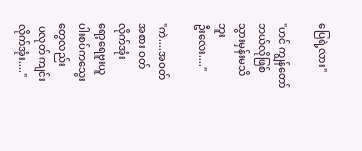ပြေရဲ့လား"

"ဟင် ကျွန်တော် ဘယ်လိုဖြစ်သွားမှန်းမသိဘူး
ဦးလေး...."

"ကဲ....အဝတ်အစား ဝတ်လိုက်အုံး
ရော့ရေဗူးယူ ပါးစပ်ကသွေးတွေလည်း
 ပလုတ် ကျင်းလိုက်အုံး...."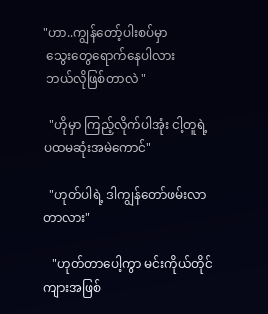"ဟာ..ကျွန်တော့်ပါးစပ်မှာ
 သွေးတွေရောက်နေပါလား
 ဘယ်လိုဖြစ်တာလဲ "

  "ဟိုမှာ ကြည့်လိုက်ပါအုံး ငါ့တူရဲ့
ပထမဆုံးအမဲကောင်"

  "ဟုတ်ပါရဲ့ ဒါကျွန်တော်ဖမ်းလာတာလား"

   "ဟုတ်တာပေါ့ကွာ မင်းကိုယ်တိုင်ကျားအဖြစ်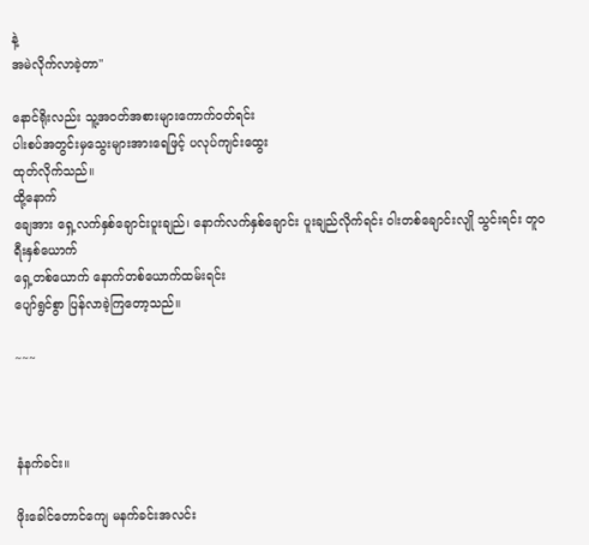နဲ့
အမဲလိုက်လာခဲ့တာ"

နောင်ရိုးလည်း သူ့အဝတ်အစားများကောက်ဝတ်ရင်း
ပါးစပ်အတွင်းမှသွေးများအားရေဖြင့် ပလုပ်ကျင်းထွေး
ထုတ်လိုက်သည်။
ထို့နောက်
ချေအား ရှေ့လက်နှစ်ချောင်းပူးချည်၊ နောက်လက်နှစ်ချောင်း ပူးချည်လိုက်ရင်း ဝါးတစ်ချောင်းလျို သွင်းရင်း တူဝရီးနှစ်ယောက်
ရှေ့တစ်ယောက် နောက်တစ်ယောက်ထမ်းရင်း
ပျော်ရွင်စွာ ပြန်လာခဲ့ကြတော့သည်။

~~~



နံနက်ခင်း။

ဖိုးခေါင်တောင်ကျေ မနက်ခင်းအလင်း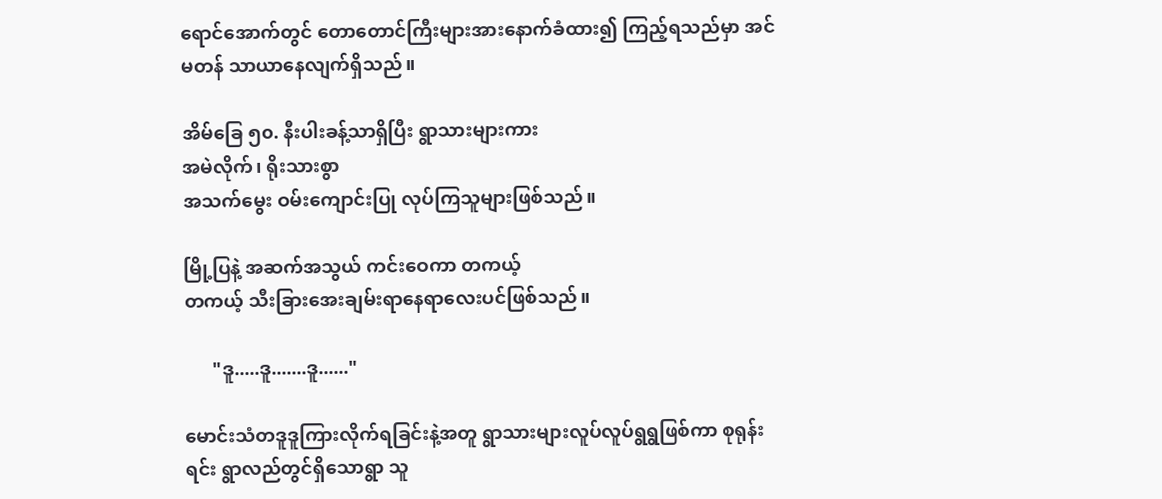ရောင်အောက်တွင် တောတောင်ကြီးများအားနောက်ခံထား၍ ကြည့်ရသည်မှာ အင်မတန် သာယာနေလျက်ရှိသည်။

အိမ်ခြေ ၅၀. နီးပါးခန့်သာရှိပြီး ရွာသားများကား
အမဲလိုက်၊ ရိုးသားစွာ
အသက်မွေး ဝမ်းကျောင်းပြု လုပ်ကြသူများဖြစ်သည်။

မြို့ပြနဲ့ အဆက်အသွယ် ကင်းဝေကာ တကယ့်
တကယ့် သီးခြားအေးချမ်းရာနေရာလေးပင်ဖြစ်သည်။

      "ဒူ.....ဒူ.......ဒူ......"

မောင်းသံတဒူဒူကြားလိုက်ရခြင်းနဲ့အတူ ရွာသားများလူပ်လူပ်ရွရွဖြစ်ကာ စုရုန်းရင်း ရွာလည်တွင်ရှိသောရွာ သူ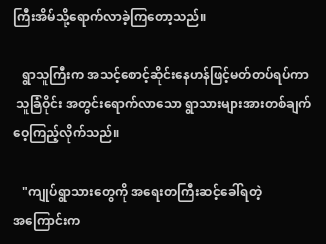ကြီးအိမ်သို့ရောက်လာခဲ့ကြတော့သည်။

   ရွာသူကြီးက အသင့်စောင့်ဆိုင်းနေဟန်ဖြင့်မတ်တပ်ရပ်ကာ
 သူခြံဝိုင်း အတွင်းရောက်လာသော ရွာသားများအားတစ်ချက်ဝေ့ကြည့်လိုက်သည်။

   "ကျုပ်ရွာသားတွေကို အရေးတကြီးဆင့်ခေါ်ရတဲ့
အကြောင်းက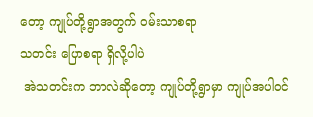တော့ ကျုပ်တို့ရွာအတွက် ဝမ်းသာစရာ
သတင်း ပြောစရာ ရှိလို့ပါပဲ
 အဲသတင်းက ဘာလဲဆိုတော့ ကျုပ်တို့ရွာမှာ ကျုပ်အပါဝင်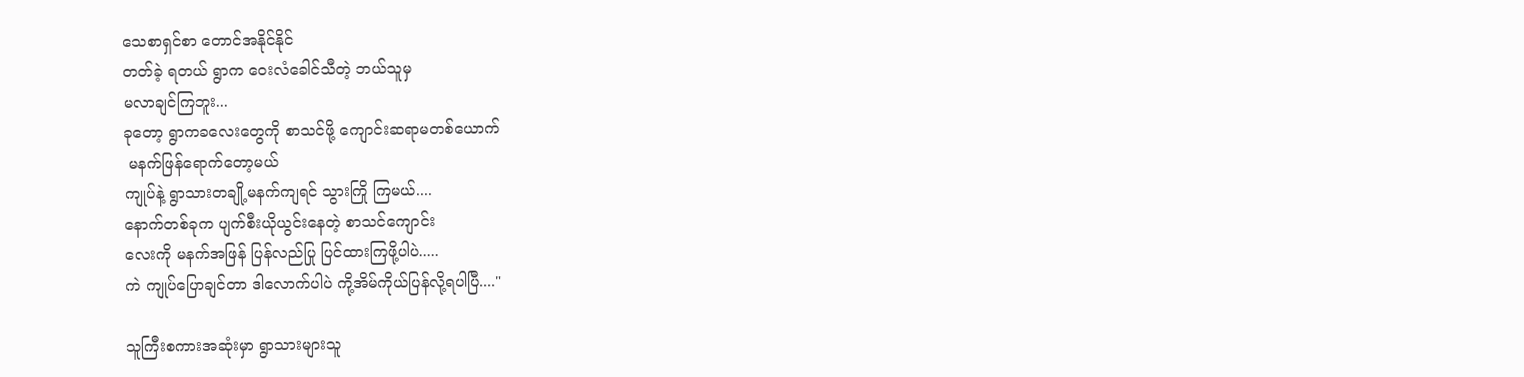သေစာရှင်စာ တောင်အနိုင်နိုင်
တတ်ခဲ့ ရတယ် ရွာက ဝေးလံခေါင်သီတဲ့ ဘယ်သူမှ
မလာချင်ကြဘူး...
ခုတော့ ရွာကခလေးတွေကို စာသင်ဖို့ ကျောင်းဆရာမတစ်ယောက်
 မနက်ဖြန်ရောက်တော့မယ်
ကျုပ်နဲ့ ရွာသားတချို့မနက်ကျရင် သွားကြို ကြမယ်....
နောက်တစ်ခုက ပျက်စီးယိုယွင်းနေတဲ့ စာသင်ကျောင်း
လေးကို မနက်အဖြန် ပြန်လည်ပြု ပြင်ထားကြဖို့ပါပဲ.....
ကဲ ကျုပ်ပြောချင်တာ ဒါလောက်ပါပဲ ကို့အိမ်ကိုယ်ပြန်လို့ရပါပြီ...."

သူကြီးစကားအဆုံးမှာ ရွာသားများသူ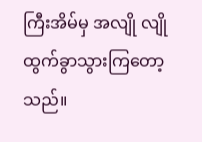ကြီးအိမ်မှ အလျို လျို ထွက်ခွာသွားကြတော့သည်။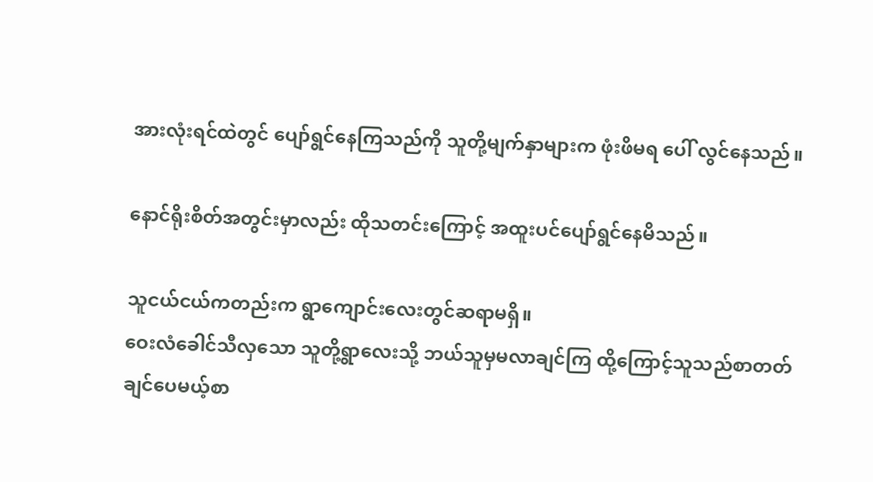အားလုံးရင်ထဲတွင် ပျော်ရွင်နေကြသည်ကို သူတို့မျက်နှာများက ဖုံးဖိမရ ပေါ် လွင်နေသည်။

နောင်ရိုးစိတ်အတွင်းမှာလည်း ထိုသတင်းကြောင့် အထူးပင်ပျော်ရွင်နေမိသည်။

သူငယ်ငယ်ကတည်းက ရွာကျောင်းလေးတွင်ဆရာမရှိ။
ဝေးလံခေါင်သီလှသော သူတို့ရွာလေးသို့ ဘယ်သူမှမလာချင်ကြ ထို့ကြောင့်သူသည်စာတတ်
ချင်ပေမယ့်စာ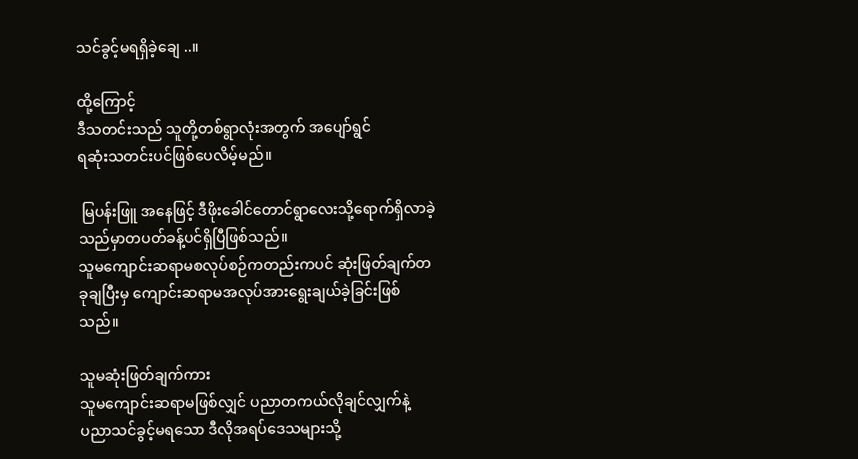သင်ခွင့်မရရှိခဲ့ချေ ..။

ထို့ကြောင့်
ဒီသတင်းသည် သူတို့တစ်ရွာလုံးအတွက် အပျော်ရွင်
ရဆုံးသတင်းပင်ဖြစ်ပေလိမ့်မည်။

 မြပန်းဖြူ အနေဖြင့် ဒီဖိုးခေါင်တောင်ရွာလေးသို့ရောက်ရှိလာခဲ့သည်မှာတပတ်ခန့်ပင်ရှိပြီဖြစ်သည်။
သူမကျောင်းဆရာမစလုပ်စဉ်ကတည်းကပင် ဆုံးဖြတ်ချက်တခုချပြီးမှ ကျောင်းဆရာမအလုပ်အားရွေးချယ်ခဲ့ခြင်းဖြစ်သည်။

သူမဆုံးဖြတ်ချက်ကား
သူမကျောင်းဆရာမဖြစ်လျှင် ပညာတကယ်လိုချင်လျှက်နဲ့
ပညာသင်ခွင့်မရသော ဒီလိုအရပ်ဒေသများသို့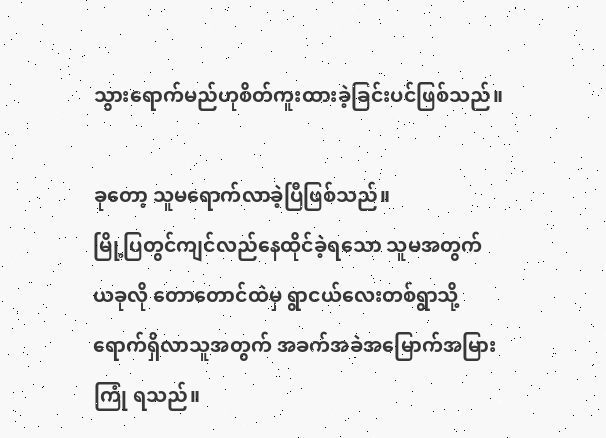သွားရောက်မည်ဟုစိတ်ကူးထားခဲ့ခြင်းပင်ဖြစ်သည်။

ခုတော့ သူမရောက်လာခဲ့ပြီဖြစ်သည်။
မြို့ပြတွင်ကျင်လည်နေထိုင်ခဲ့ရသော သူမအတွက်
ယခုလို တောတောင်ထဲမှ ရွာငယ်လေးတစ်ရွာသို့
ရောက်ရှိလာသူအတွက် အခက်အခဲအမြောက်အမြား
ကြုံ ရသည်။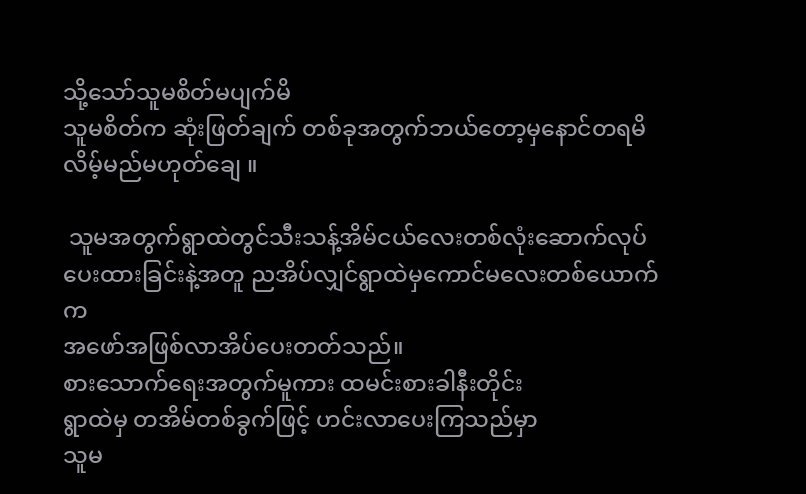သို့သော်သူမစိတ်မပျက်မိ
သူမစိတ်က ဆုံးဖြတ်ချက် တစ်ခုအတွက်ဘယ်တော့မှနောင်တရမိလိမ့်မည်မဟုတ်ချေ ။

 သူမအတွက်ရွာထဲတွင်သီးသန့်အိမ်ငယ်လေးတစ်လုံးဆောက်လုပ်ပေးထားခြင်းနဲ့အတူ ညအိပ်လျှင်ရွာထဲမှကောင်မလေးတစ်ယောက်က
အဖော်အဖြစ်လာအိပ်ပေးတတ်သည်။
စားသောက်ရေးအတွက်မူကား ထမင်းစားခါနီးတိုင်း
ရွာထဲမှ တအိမ်တစ်ခွက်ဖြင့် ဟင်းလာပေးကြသည်မှာ
သူမ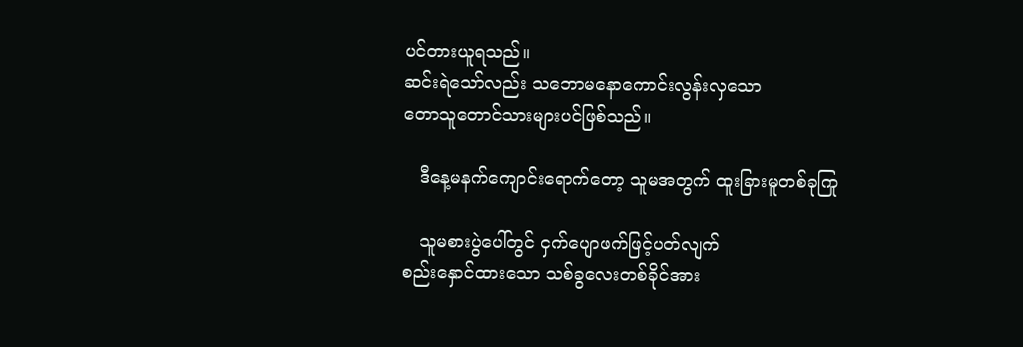ပင်တားယူရသည်။
ဆင်းရဲသော်လည်း သဘောမနောကောင်းလွန်းလှသော
တောသူတောင်သားများပင်ဖြစ်သည်။

   ဒီနေ့မနက်ကျောင်းရောက်တော့ သူမအတွက် ထူးခြားမူတစ်ခုကြု

   သူမစားပွဲပေါ်တွင် ငှက်ပျောဖက်ဖြင့်ပတ်လျက်
စည်းနှောင်ထားသော သစ်ခွလေးတစ်ခိုင်အား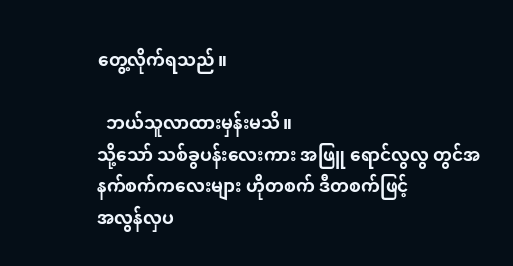တွေ့လိုက်ရသည်။

  ဘယ်သူလာထားမှန်းမသိ။
သို့သော် သစ်ခွပန်းလေးကား အဖြူ ရောင်လွလွ တွင်အနက်စက်ကလေးများ ဟိုတစက် ဒီတစက်ဖြင့်
အလွန်လှပ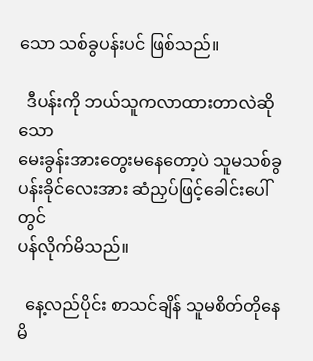သော သစ်ခွပန်းပင် ဖြစ်သည်။

  ဒီပန်းကို ဘယ်သူကလာထားတာလဲဆိုသော
မေးခွန်းအားတွေးမနေတော့ပဲ သူမသစ်ခွပန်းခိုင်လေးအား ဆံညှပ်ဖြင့်ခေါင်းပေါ်တွင်
ပန်လိုက်မိသည်။

  နေ့လည်ပိုင်း စာသင်ချိန် သူမစိတ်တိုနေမိ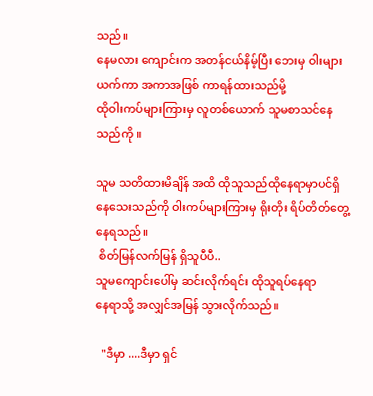သည်။
နေမလား ကျောင်းက အတန်ငယ်နိမ့်ပြီး ဘေးမှ ဝါးများယက်ကာ အကာအဖြစ် ကာရန်ထားသည်မို့
ထိုဝါးကပ်များကြားမှ လူတစ်ယောက် သူမစာသင်နေသည်ကို ။

သူမ သတိထားမိချိန် အထိ ထိုသူသည်ထိုနေရာမှာပင်ရှိနေသေးသည်ကို ဝါးကပ်များကြားမှ ရိုးတိုး ရိပ်တိတ်တွေ့နေရသည်။
 စိတ်မြန်လက်မြန် ရှိသူပီပီ..
သူမကျောင်းပေါ်မှ ဆင်းလိုက်ရင်း ထိုသူရပ်နေရာ
နေရာသို့ အလျှင်အမြန် သွားလိုက်သည်။

  "ဒီမှာ ....ဒီမှာ ရှင်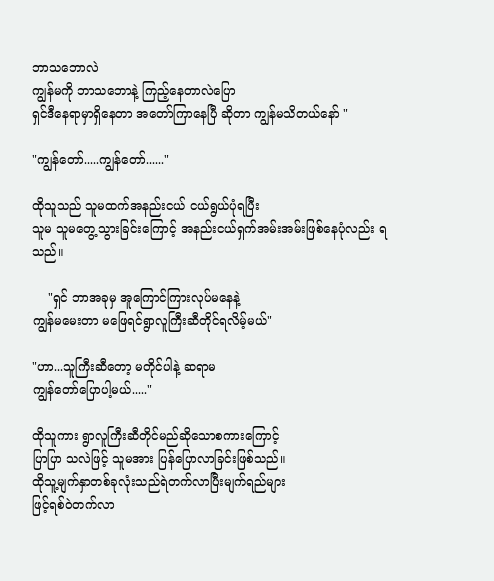ဘာသဘောလဲ
ကျွန်မကို ဘာသဘောနဲ့ ကြည့်နေတာလဲပြော
ရှင်ဒီနေရာမှာရှိနေတာ အတော်ကြာနေပြီ ဆိုတာ ကျွန်မသိတယ်နော် "

"ကျွန်တော်.....ကျွန်တော်......"

ထိုသူသည် သူမထက်အနည်းငယ် ငယ်ရွယ်ပုံရပြီး
သူမ သူမတွေ့သွားခြင်းကြောင့် အနည်းငယ်ရှက်အမ်းအမ်းဖြစ်နေပုံလည်း ရသည်။

    "ရှင် ဘာအခုမှ အူကြောင်ကြားလုပ်မနေနဲ့
ကျွန်မမေးတာ မဖြေရင်ရွာလူကြီးဆီတိုင်ရလိမ့်မယ်"

"ဟာ...သူကြီးဆီတော့ မတိုင်ပါနဲ့ ဆရာမ
ကျွန်တော်ပြောပါ့မယ်....."

ထိုသူကား ရွာလူကြီးဆီတိုင်မည်ဆိုသောစကားကြောင့်
ပြာပြာ သလဲဖြင့် သူမအား ပြန်ပြောလာခြင်းဖြစ်သည်။
ထိုသူ့မျက်နှာတစ်ခုလုံးသည်ရဲတက်လာပြီးမျက်ရည်များ
ဖြင့်ရစ်ဝဲတက်လာ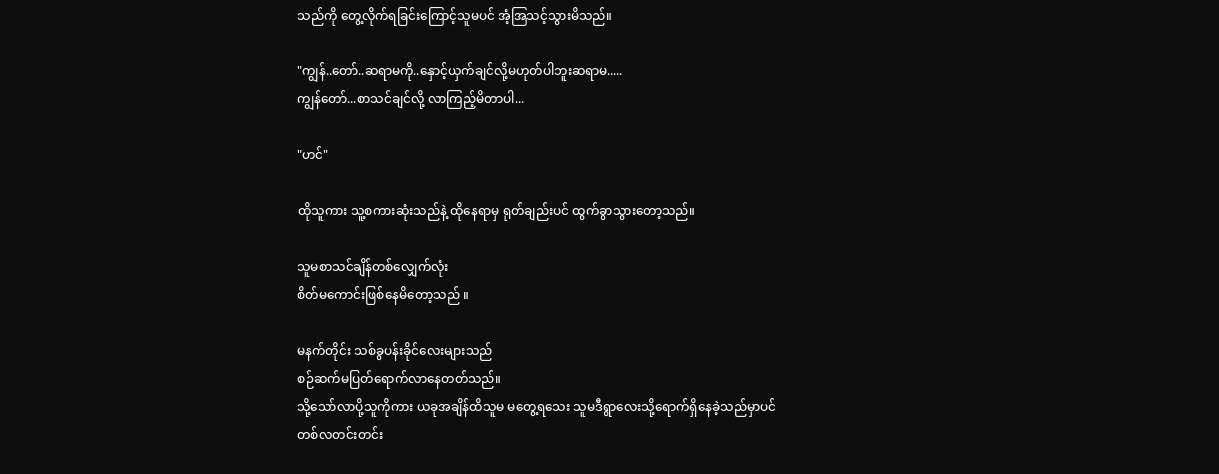သည်ကို တွေ့လိုက်ရခြင်းကြောင့်သူမပင် အံ့အြသင့်သွားမိသည်။

"ကျွန်..တော်..ဆရာမကို..နှောင့်ယှက်ချင်လို့မဟုတ်ပါဘူးဆရာမ.....
ကျွန်တော်...စာသင်ချင်လို့ လာကြည့်မိတာပါ...

"ဟင်"

ထိုသူကား သူ့စကားဆုံးသည်နဲ့ ထိုနေရာမှ ရုတ်ချည်းပင် ထွက်ခွာသွားတော့သည်။

သူမစာသင်ချိန်တစ်လျှေက်လုံး
စိတ်မကောင်းဖြစ်နေမိတော့သည် ။

မနက်တိုင်း သစ်ခွပန်းခိုင်လေးများသည်
စဉ်ဆက်မပြတ်ရောက်လာနေတတ်သည်။
သို့သော်လာပို့သူကိုကား ယခုအချိန်ထိသူမ မတွေ့ရသေး သူမဒီရွာလေးသို့ရောက်ရှိနေခဲ့သည်မှာပင်
တစ်လတင်းတင်း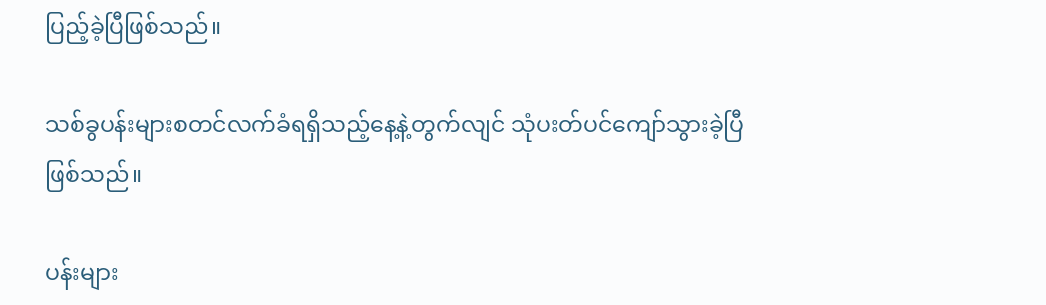ပြည့်ခဲ့ပြီဖြစ်သည်။

သစ်ခွပန်းများစတင်လက်ခံရရှိသည့်နေ့နဲ့တွက်လျင် သုံပးတ်ပင်ကျော်သွားခဲ့ပြီဖြစ်သည်။

ပန်းများ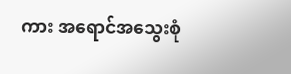ကား အရောင်အသွေးစုံ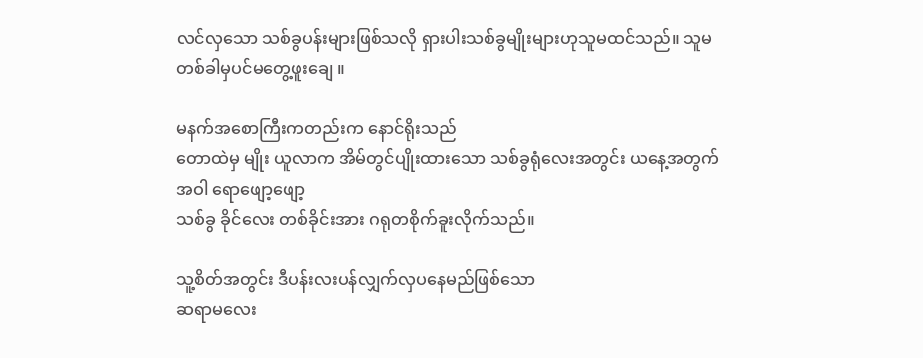လင်လှသော သစ်ခွပန်းများဖြစ်သလို ရှားပါးသစ်ခွမျိုးများဟုသူမထင်သည်။ သူမတစ်ခါမှပင်မတွေ့ဖူးချေ ။

မနက်အစောကြီးကတည်းက နောင်ရိုးသည်
တောထဲမှ မျိုး ယူလာက အိမ်တွင်ပျိုးထားသော သစ်ခွရုံလေးအတွင်း ယနေ့အတွက် အဝါ ရောဖျော့ဖျော့
သစ်ခွ ခိုင်လေး တစ်ခိုင်းအား ဂရုတစိုက်ခူးလိုက်သည်။

သူ့စိတ်အတွင်း ဒီပန်းလးပန်လျှက်လှပနေမည်ဖြစ်သော
ဆရာမလေး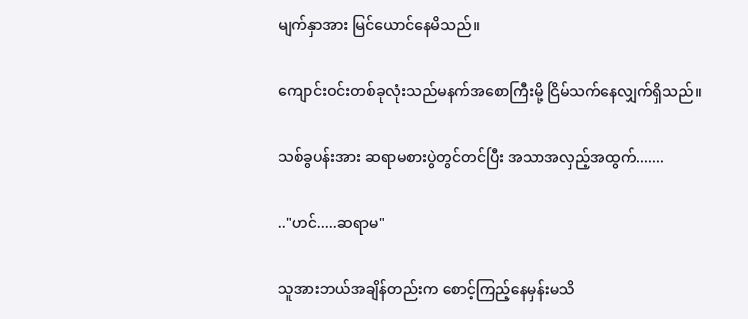မျက်နှာအား မြင်ယောင်နေမိသည်။

ကျောင်းဝင်းတစ်ခုလုံးသည်မနက်အစောကြီးမို့ ငြိမ်သက်နေလျှက်ရှိသည်။

သစ်ခွပန်းအား ဆရာမစားပွဲတွင်တင်ပြီး အသာအလှည့်အထွက်.......

.."ဟင်.....ဆရာမ"

သူအားဘယ်အချိန်တည်းက စောင့်ကြည့်နေမှန်းမသိ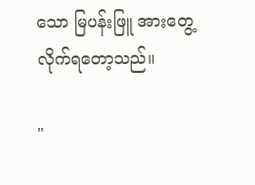သော မြပန်းဖြူ အားတွေ့လိုက်ရတော့သည်။

"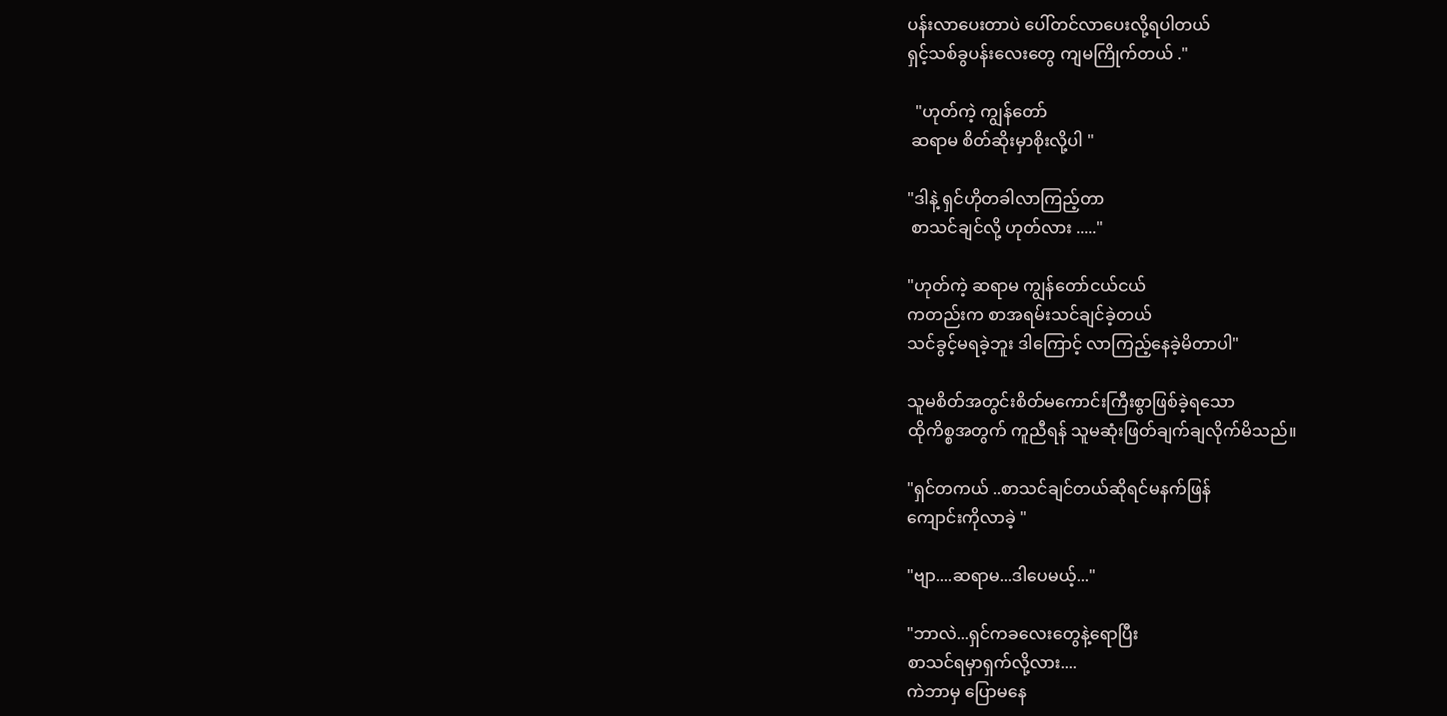ပန်းလာပေးတာပဲ ပေါ်တင်လာပေးလို့ရပါတယ်
ရှင့်သစ်ခွပန်းလေးတွေ ကျမကြိုက်တယ် ."

  "ဟုတ်ကဲ့ ကျွန်တော်
 ဆရာမ စိတ်ဆိုးမှာစိုးလို့ပါ "

"ဒါနဲ့ ရှင်ဟိုတခါလာကြည့်တာ
 စာသင်ချင်လို့ ဟုတ်လား ....."

"ဟုတ်ကဲ့ ဆရာမ ကျွန်တော်ငယ်ငယ်
ကတည်းက စာအရမ်းသင်ချင်ခဲ့တယ်
သင်ခွင့်မရခဲ့ဘူး ဒါကြောင့် လာကြည့်နေခဲ့မိတာပါ"

သူမစိတ်အတွင်းစိတ်မကောင်းကြီးစွာဖြစ်ခဲ့ရသော
ထိုကိစ္စအတွက် ကူညီရန် သူမဆုံးဖြတ်ချက်ချလိုက်မိသည်။

"ရှင်တကယ် ..စာသင်ချင်တယ်ဆိုရင်မနက်ဖြန်
ကျောင်းကိုလာခဲ့ "

"ဗျာ....ဆရာမ...ဒါပေမယ့်..."

"ဘာလဲ...ရှင်ကခလေးတွေနဲ့ရောပြီး
စာသင်ရမှာရှက်လို့လား....
ကဲဘာမှ ပြောမနေ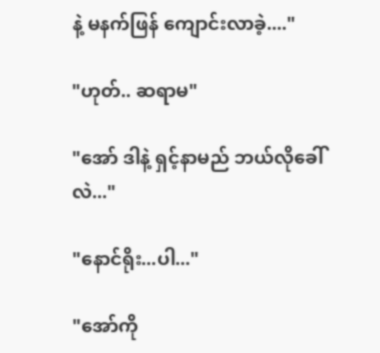နဲ့ မနက်ဖြန် ကျောင်းလာခဲ့...."

"ဟုတ်.. ဆရာမ"

"အော် ဒါနဲ့ ရှင့်နာမည် ဘယ်လိုခေါ်လဲ..."

"နောင်ရိုး...ပါ..."

"အော်ကို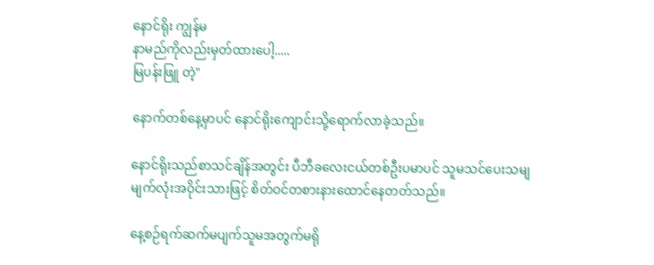နောင်ရိုး ကျွန်မ
နာမည်ကိုလည်းမှတ်ထားပေါ့.....
မြပန်းဖြူ တဲ့"

နောက်တစ်နေ့မှာပင် နောင်ရိုးကျောင်းသို့ရောက်လာခဲ့သည်။

နောင်ရိုးသည်စာသင်ချိန်အတွင်း ပီဘီခလေးငယ်တစ်ဦးပမာပင် သူမသင်ပေးသမျ
မျက်လုံးအဝိုင်းသားဖြင့် စိတ်ဝင်တစားနားထောင်နေတတ်သည်။

နေ့စဉ်ရက်ဆက်မပျက်သူမအတွက်မရို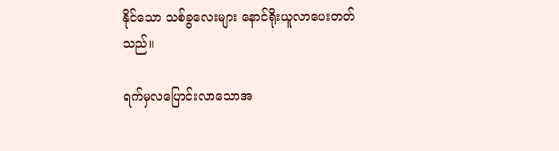နိုင်သော သစ်ခွလေးများ နောင်ရိုးယူလာပေးတတ်သည်။

ရက်မှလပြောင်းလာသောအ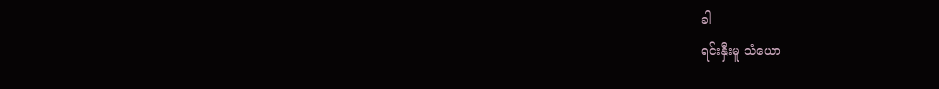ခါ
ရင်းနှီးမူ သံယော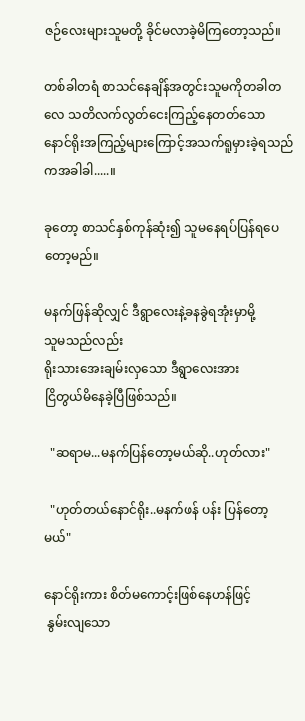ဇဉ်လေးများသူမတို့ ခိုင်မလာခဲ့မိကြတော့သည်။

တစ်ခါတရံ စာသင်နေချိန်အတွင်းသူမကိုတခါတလေ သတိလက်လွတ်ငေးကြည့်နေတတ်သော နောင်ရိုးအကြည့်များကြောင့်အသက်ရူမှားခဲ့ရသည်ကအခါခါ.....။

ခုတော့ စာသင်နှစ်ကုန်ဆုံး၍ သူမနေရပ်ပြန်ရပေတော့မည်။

မနက်ဖြန်ဆိုလျှင် ဒီရွာလေးနဲ့ခနခွဲရအုံးမှာမို့
သူမသည်လည်း
ရိုးသားအေးချမ်းလှသော ဒီရွာလေးအား
ငြိတွယ်မိနေခဲ့ပြီဖြစ်သည်။

  "ဆရာမ...မနက်ပြန်တော့မယ်ဆို..ဟုတ်လား"

  "ဟုတ်တယ်နောင်ရိုး..မနက်ဖန် ပန်း ပြန်တော့မယ်"

နောင်ရိုးကား စိတ်မကောင့်းဖြစ်နေဟန်ဖြင့်
 နွမ်းလျသော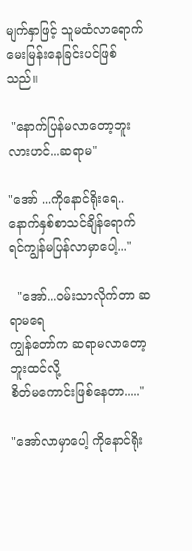မျက်နှာဖြင့် သူမထံလာရောက်မေးမြန်းနေခြင်းပင်ဖြစ်သည်။

 "နောက်ပြန်မလာတော့ဘူးလားဟင်...ဆရာမ"

"အော် ...ကိုနောင်ရိုးရေ..နောက်နှစ်စာသင်ချိန်ရောက်ရင်ကျွန်မပြန်လာမှာပေါ့..."

  "အော်...ဝမ်းသာလိုက်တာ ဆရာမရေ
ကျွန်တော်က ဆရာမလာတော့ဘူးထင်လို့
စိတ်မကောင်းဖြစ်နေတာ....."

"အော်လာမှာပေါ့ ကိုနောင်ရိုး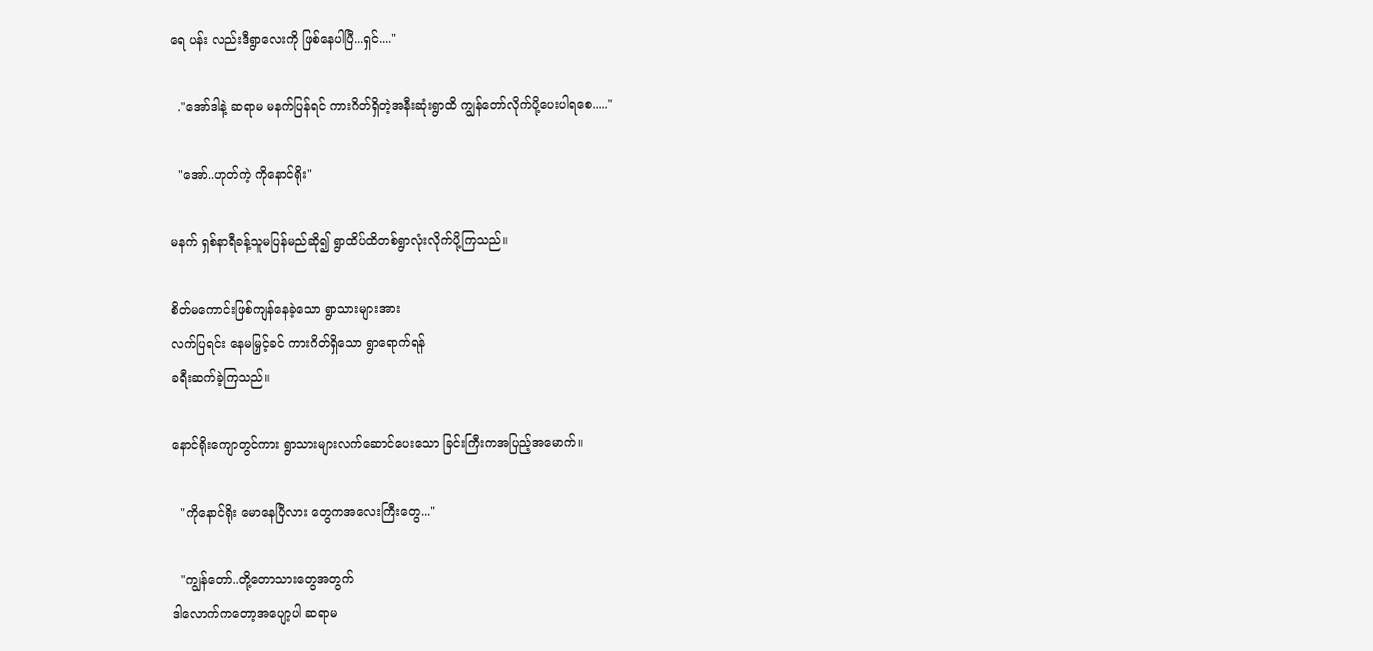ရေ ပန်း လည်းဒီရွာလေးကို ဖြစ်နေပါပြီ...ရှင်...."

  ."အော်ဒါနဲ့ ဆရာမ မနက်ပြန်ရင် ကားဂိတ်ရှိတဲ့အနီးဆုံးရွာထိ ကျွန်တော်လိုက်ပို့ပေးပါရစေ....."

  "အော်..ဟုတ်ကဲ့ ကိုနောင်ရိုး"

မနက် ရှစ်နာရီခန့်သူမပြန်မည်ဆို၍ ရွာထိပ်ထိတစ်ရွာလုံးလိုက်ပို့ကြသည်။

စိတ်မကောင်းဖြစ်ကျန်နေခဲ့သော ရွာသားများအား
လက်ပြရင်း နေမမြှင့်ခင် ကားဂိတ်ရှိသော ရွာရောက်ရန်
ခရီးဆက်ခဲ့ကြသည်။

နောင်ရိုးကျောတွင်ကား ရွာသားများလက်ဆောင်ပေးသော ခြင်းကြီးကအပြည့်အမောက်။

  "ကိုနောင်ရိုး မောနေပြီလား တွေကအလေးကြီးတွေ..."

  "ကျွန်တော်..တို့တောသားတွေအတွက်
ဒါလောက်ကတော့အပျော့ပါ ဆရာမ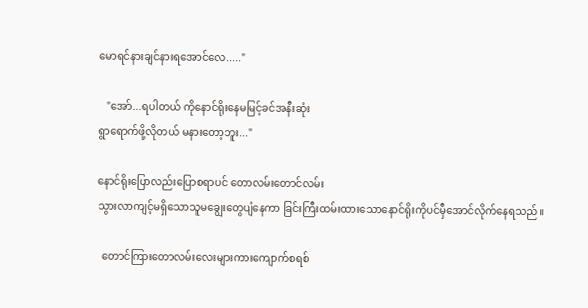မောရင်နားချင်နားရအောင်လေ....."

   "အော်...ရပါတယ် ကိုနောင်ရိုးနေမမြင့်ခင်အနီးဆုံး
ရွာရောက်ဖို့လိုတယ် မနားတော့ဘူး..."

နောင်ရိုးပြောလည်းပြောစရာပင် တောလမ်းတောင်လမ်း
သွားလာကျင့်မရှိသောသူမချွေးတွေပျံနေကာ ခြင်းကြီးထမ်းထားသောနောင်ရိုးကိုပင်မှီအောင်လိုက်နေရသည်။

  တောင်ကြားတောလမ်းလေးများကားကျောက်စရစ်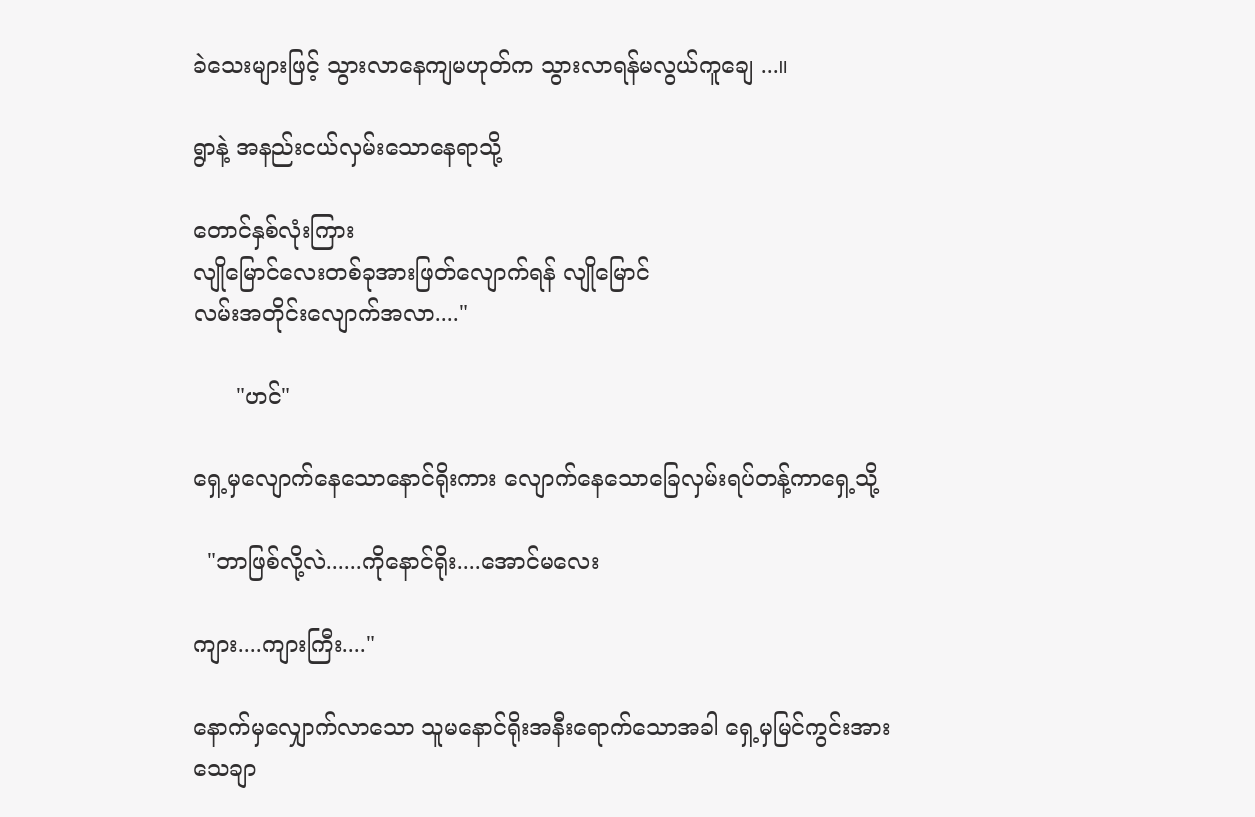ခဲသေးများဖြင့် သွားလာနေကျမဟုတ်က သွားလာရန်မလွယ်ကူချေ ...။

ရွာနဲ့ အနည်းငယ်လှမ်းသောနေရာသို့

တောင်နှစ်လုံးကြား
လျိုမြောင်လေးတစ်ခုအားဖြတ်လျောက်ရန် လျိုမြောင်
လမ်းအတိုင်းလျောက်အလာ...."

      "ဟင်"

ရှေ့မှလျောက်နေသောနောင်ရိုးကား လျောက်နေသောခြေလှမ်းရပ်တန့်ကာရှေ့သို့

  "ဘာဖြစ်လို့လဲ......ကိုနောင်ရိုး....အောင်မလေး

ကျား....ကျားကြီး...."

နောက်မှလျှောက်လာသော သူမနောင်ရိုးအနီးရောက်သောအခါ ရှေ့မှမြင်ကွင်းအား
သေချာ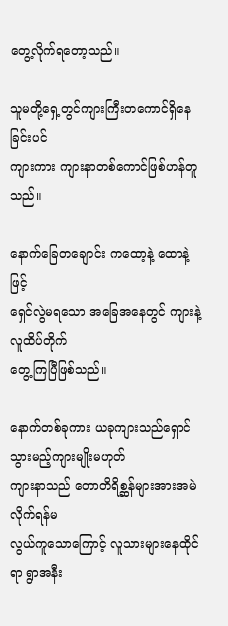တွေ့လိုက်ရတော့သည်။

သူမတို့ရှေ့တွင်ကျားကြီးတကောင်ရှိနေခြင်းပင်
ကျားကား ကျားနာတစ်ကောင်ဖြစ်ဟန်တူသည်။

နောက်ခြေတချောင်း ကထော့နဲ့ ထောနဲ့ဖြင့်
ရှေင်လွဲမရသော အခြေအနေတွင် ကျားနဲ့လူထိပ်တိုက်
တွေ့ကြပြီဖြစ်သည်။

နောက်တစ်ခုကား ယခုကျားသည်ရှောင်သွားမည့်ကျားမျိုးမဟုတ်
ကျားနာသည် တောတိရိစ္ဆန်များအားအမဲလိုက်ရန်မ
လွယ်ကူသောကြောင့် လူသားများနေထိုင်ရာ ရွာအနီး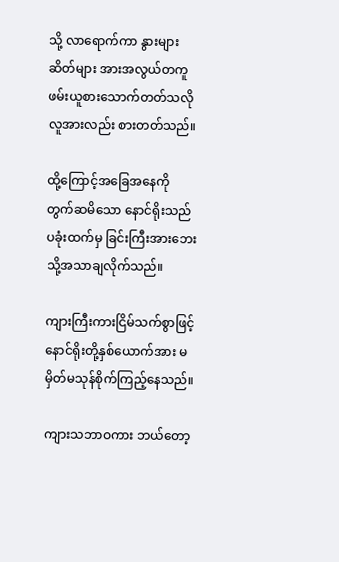သို့ လာရောက်ကာ နွားများ ဆိတ်များ အားအလွယ်တကူ ဖမ်းယူစားသောက်တတ်သလို
လူအားလည်း စားတတ်သည်။

ထို့ကြောင့်အခြေအနေကို တွက်ဆမိသော နောင်ရိုးသည် ပခုံးထက်မှ ခြင်းကြီးအားဘေးသို့အသာချလိုက်သည်။

ကျားကြီးကားငြိမ်သက်စွာဖြင့် နောင်ရိုးတို့နှစ်ယောက်အား မမှိတ်မသုန်စိုက်ကြည့်နေသည်။

ကျားသဘာဝကား ဘယ်တော့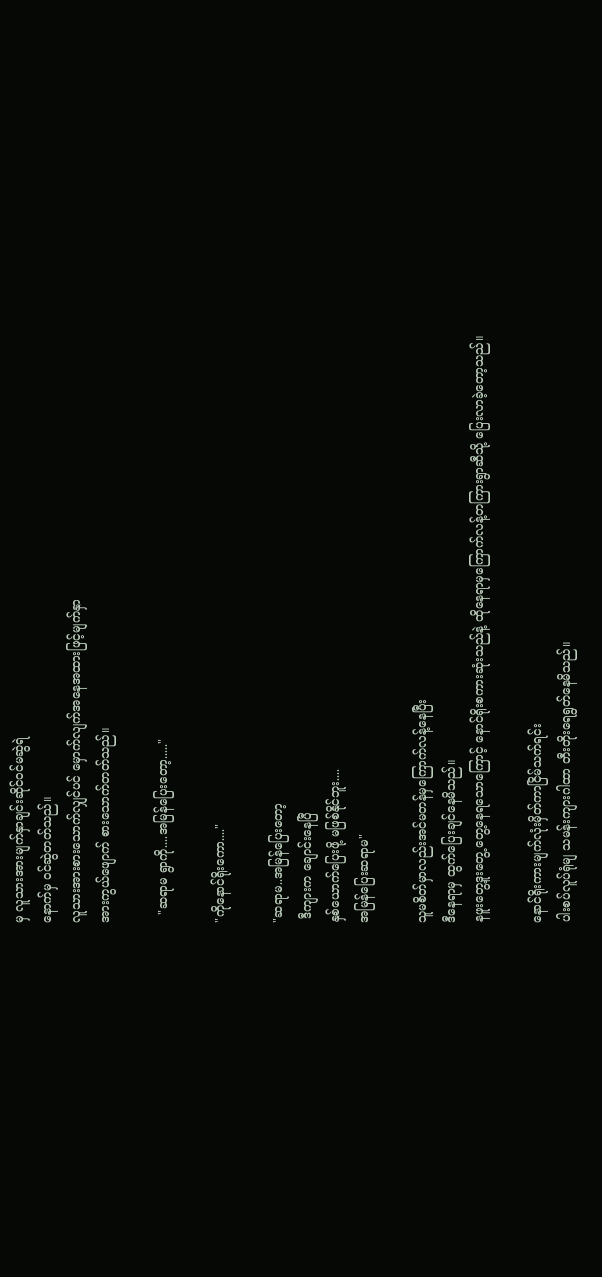မှ လူသားအားမျက်နှာချင်းဆိုင်ဝင်မဆွဲရဲ
နောက်မှ ဝင်ဆွဲတတ်သည်။
လူသားအားစားသောက်လျှင်ပင် မှောက်လျက်အနေအထားဖြင့်မျက်နှာ
အားကွယ်ဖျောက် စားသောက်တတ်သည်။

  "ဆရာမ ရွာကို....အမြန်ပြေးတော့....."

"ကိုနောင်ရိုးကော...."

"ဆရာမ..အမြန်ပြေးတော့
 ဒီကျားက ချောင်းနေပြီ
နှစ်ယောက်ပြေးဖို့ မဖြစ်နိုင်ဘူး....
အမြန်ပြေးဆရာမ"

သူမစိတ်မှာလည်းအင်မတန်မှကြောက်လန့်နေပြီး
ဒီနေရာမှ ထွက်ပြေးချင်နေမိသည်။
နဖူးတွေ့ဒူးတွေ့ တွေ့နေရသောကြောင့် နောင်ရိုးစကားဆုံးသည်နဲ့ ထိုနေရာမှကြောက်လန့်တကြားရွာဆီသို့ ပြေးလာခဲ့တော့သည်။

နောင်ရိုးကားမျက်လုံးမှိတ်ကာငြိမ်သက်ရင်း
ပါးစပ်လူပ်ရုံမျ သမန်းကျားဂါထာ တီးတိုးရေရွတ်နေမိသည်။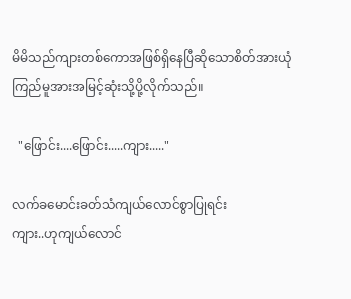မိမိသည်ကျားတစ်ကောအဖြစ်ရှိနေပြီဆိုသောစိတ်အားယုံကြည်မူအားအမြင့်ဆုံးသို့ပို့လိုက်သည်။

  "ဖြောင်း....ဖြောင်း.....ကျား....."

လက်ခမောင်းခတ်သံကျယ်လောင်စွာပြုရင်း
ကျား..ဟုကျယ်လောင်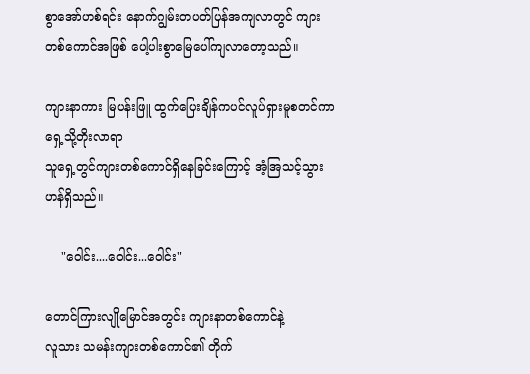စွာအော်ဟစ်ရင်း နောက်ဂျွမ်းတပတ်ပြန်အကျလာတွင် ကျားတစ်ကောင်အဖြစ် ပေါ့ပါးစွာမြေပေါ်ကျလာတော့သည်။

ကျားနာကား မြပန်းဖြူ ထွက်ပြေးချိန်ကပင်လူပ်ရှားမူစတင်ကာရှေ့သို့တိုးလာရာ
သူရှေ့တွင်ကျားတစ်ကောင်ရှိနေခြင်းကြောင့် အံ့အြသင့်သွားဟန်ရှိသည်။

    "ဝေါင်း....ဝေါင်း...ဝေါင်း"

တောင်ကြားလျိုမြောင်အတွင်း ကျားနာတစ်ကောင်နဲ့
လူသား သမန်းကျားတစ်ကောင်၏ တိုက်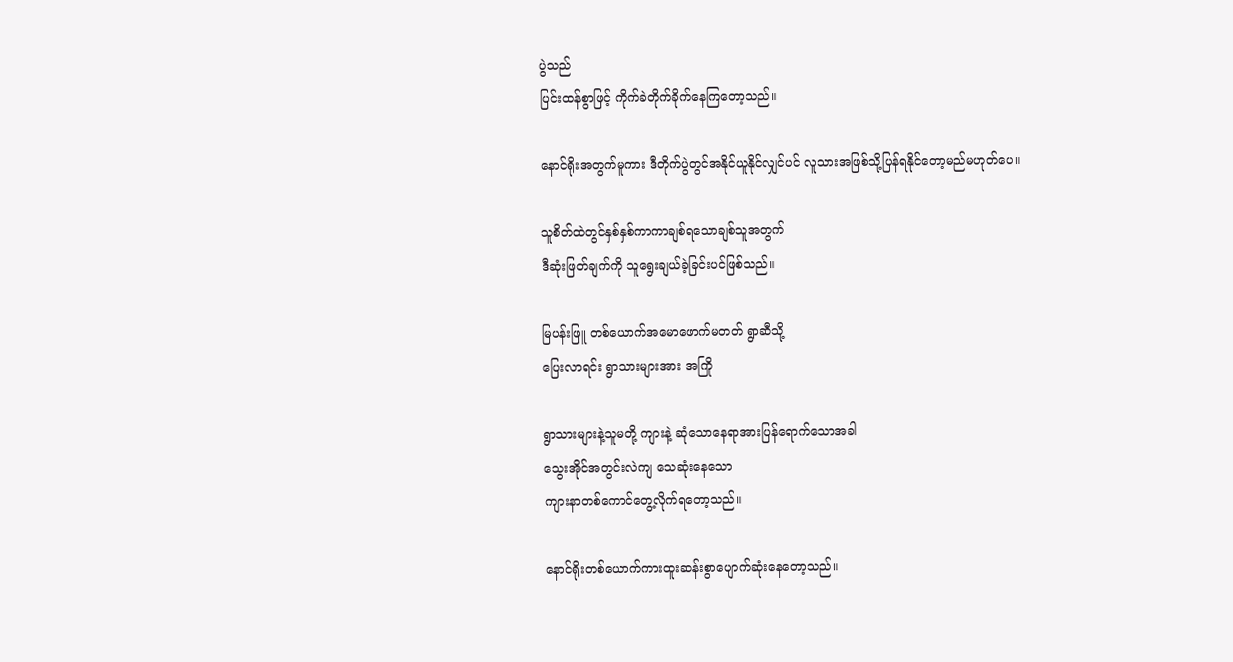ပွဲသည်
ပြင်းထန်စွာဖြင့် ကိုက်ခဲတိုက်ခိုက်နေကြတော့သည်။

နောင်ရိုးအတွက်မူကား ဒီတိုက်ပွဲတွင်အနိုင်ယူနိုင်လျှင်ပင် လူသားအဖြစ်သို့ပြန်ရနိုင်တော့မည်မဟုတ်ပေ။

သူစိတ်ထဲတွင်နှစ်နှစ်ကာကာချစ်ရသောချစ်သူအတွက်
ဒီဆုံးဖြတ်ချက်ကို သူရွေးချယ်ခဲ့ခြင်းပင်ဖြစ်သည်။

မြပန်းဖြူ တစ်ယောက်အမောဖောက်မတတ် ရွာဆီသို့
ပြေးလာရင်း ရွာသားများအား အကြို

ရွာသားများနဲ့သူမတို့ ကျားနဲ့ ဆုံသောနေရာအားပြန်ရောက်သောအခါ
သွေးအိုင်အတွင်းလဲကျ သေဆုံးနေသော
ကျားနာတစ်ကောင်တွေ့လိုက်ရတော့သည်။

နောင်ရိုးတစ်ယောက်ကားထူးဆန်းစွာပျောက်ဆုံးနေတော့သည်။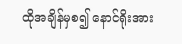ထိုအချိန်မှစ၍ နောင်ရိုးအား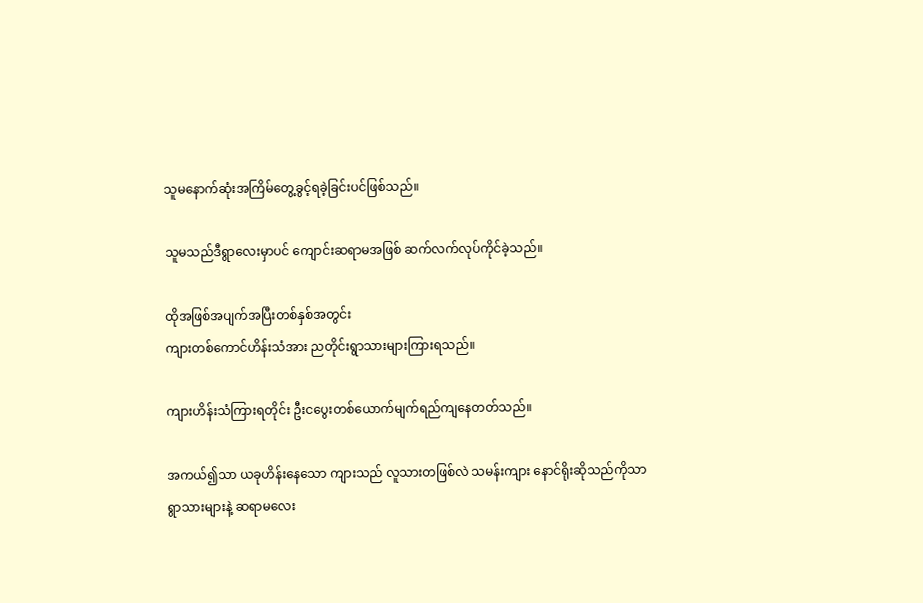သူမနောက်ဆုံးအကြိမ်တွေ့ခွင့်ရခဲ့ခြင်းပင်ဖြစ်သည်။

သူမသည်ဒီရွာလေးမှာပင် ကျောင်းဆရာမအဖြစ် ဆက်လက်လုပ်ကိုင်ခဲ့သည်။

ထိုအဖြစ်အပျက်အပြီးတစ်နှစ်အတွင်း
ကျားတစ်ကောင်ဟိန်းသံအား ညတိုင်းရွာသားများကြားရသည်။

ကျားဟိန်းသံကြားရတိုင်း ဦးငပွေးတစ်ယောက်မျက်ရည်ကျနေတတ်သည်။

အကယ်၍သာ ယခုဟိန်းနေသော ကျားသည် လူသားတဖြစ်လဲ သမန်းကျား နောင်ရိုးဆိုသည်ကိုသာ
ရွာသားများနဲ့ ဆရာမလေး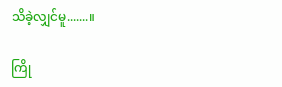သိခဲ့လျှင်မူ.......။

ကြို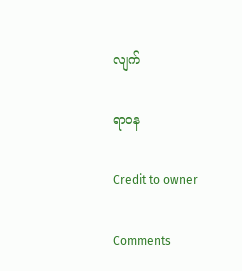လျက်

ရာဝန

Credit to owner

Comments